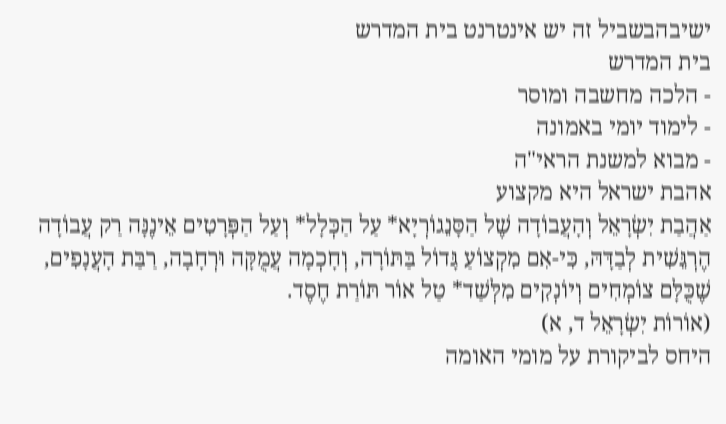ישיבהבשביל זה יש אינטרנט בית המדרש
בית המדרש
- הלכה מחשבה ומוסר
- לימוד יומי באמונה
- מבוא למשנת הראי"ה
אהבת ישראל היא מקצוע
אַהֲבַת יִשְׂרָאֵל וְהָעֲבוֹדָה שֶׁל הַסָּנֵגוֹרְיָא* עַל הַכְּלָל* וְעַל הַפְּרָטִים אֵינֶנָּה רַק עֲבוֹדָה הֶרְגֵּשִׁית לְבַדָּהּ, כִּי-אִם מִקְצוֹעַ גָּדוֹל בַּתּוֹרָה, וְחָכְמָה עֲמֻקָּה וּרְחָבָה, רַבַּת הָעֲנָפִים, שֶׁכֻּלָּם צוֹמְחִים וְיוֹנְקִים מִלְּשַׁד* טַל אוֹר תּוֹרַת חֶסֶד.
(אוֹרוֹת יִשְׂרָאֵל ד, א)
היחס לביקורת על מומי האומה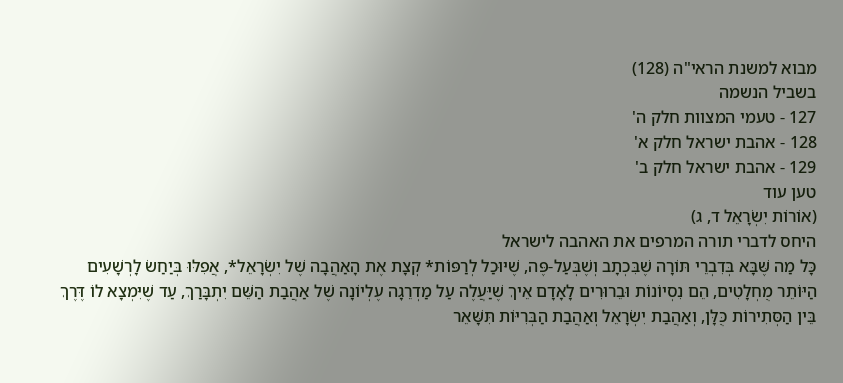מבוא למשנת הראי"ה (128)
בשביל הנשמה
127 - טעמי המצוות חלק ה'
128 - אהבת ישראל חלק א'
129 - אהבת ישראל חלק ב'
טען עוד
(אוֹרוֹת יִשְׂרָאֵל ד, ג)
היחס לדברי תורה המרפים את האהבה לישראל
כָּל מַה שֶּׁבָּא בְּדִבְרֵי תּוֹרָה שֶׁבִּכְתָב וְשֶׁבְּעַל-פֶּה, שֶׁיּוּכַל לְרַפּוֹת* קְצָת אֶת הָאַהֲבָה שֶׁל יִשְׂרָאֵל*, אֲפִלּוּ בְּיַחַשׂ לָרְשָׁעִים הַיּוֹתֵר מֻחְלָטִים, הֵם נִסְיוֹנוֹת וּבֵרוּרִים לָאָדָם אֵיךְ שֶׁיַּעֲלֶה עַל מַדְרֵגָה עֶלְיוֹנָה שֶׁל אַהֲבַת הַשֵּׁם יִתְבָּרַךְ, עַד שֶׁיִּמְצָא לוֹ דֶּרֶךְ בֵּין הַסְּתִירוֹת כֻּלָּן, וְאַהֲבַת יִשְׂרָאֵל וְאַהֲבַת הַבְּרִיּוֹת תִּשָּׁאֵר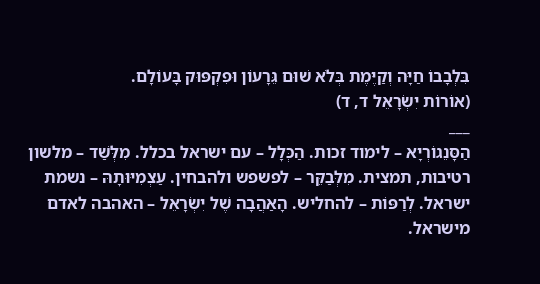בִּלְבָבוֹ חַיָּה וְקַיֶּמֶת בְּלֹא שׁוּם גֵּרָעוֹן וּפִקְפּוּק בָּעוֹלָם.
(אוֹרוֹת יִשְׂרָאֵל ד, ד)
___
הַסָּנֵגוֹרְיָא – לימוד זכות. הַכְּלָל – עם ישראל בכלל. מִלְּשַׁד – מלשון רטיבות, תמצית. מִלְּבַקֵּר – לפשפש ולהבחין. עַצְמִיּוּתָהּ – נשמת ישראל. לְרַפּוֹת – להחליש. הָאַהֲבָה שֶׁל יִשְׂרָאֵל – האהבה לאדם מישראל.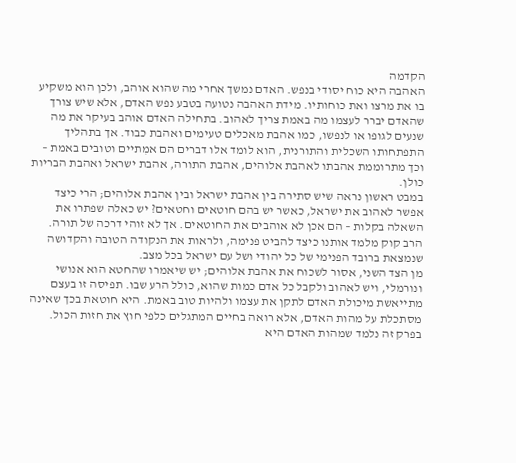הקדמה
האהבה היא כוח יסודי בנפש. האדם נמשך אחרי מה שהוא אוהב, ולכן הוא משקיע בו את מרצו ואת כוחותיו. מידת האהבה נטועה בטבע נפש האדם, אלא שיש צורך שהאדם יברר לעצמו מה באמת צריך לאהוב. בתחילה האדם אוהב בעיקר את מה שנעים לגופו או לנפשו, כמו אהבת מאכלים טעימים ואהבת כבוד. אך בתהליך התפתחותו השכלית והתורנית, הוא לומד אלו דברים הם אמִתיים וטובים באמת – וכך מתרוממת אהבתו לאהבת אלוהים, אהבת התורה, אהבת ישראל ואהבת הבריות כולן.
במבט ראשון נראה שיש סתירה בין אהבת ישראל ובין אהבת אלוהים; הרי כיצד אפשר לאהוב את ישראל, כאשר יש בהם חוטאים וחטאים? יש כאלה שפתרו את השאלה בקלות – הם אכן לא אוהבים את החוטאים. אך לא זוהי דרכה של תורה. הרב קוק מלמד אותנו כיצד להביט פנימה, ולראות את הנקודה הטובה והקדושה שנמצאת ברובד הפנימי של כל יהודי ושל עם ישראל בכל מצב.
מן הצד השני, אסור לשכוח את אהבת אלוהים; יש שיאמרו שהחטא הוא אנושי ונורמלי, ויש לאהוב ולקבל כל אדם כמות שהוא, כולל הרע שבו. תפיסה זו בעצם מתייאשת מיכולת האדם לתקן את עצמו ולהיות טוב באמת. היא חוטאת בכך שאינה מסתכלת על מהות האדם, אלא רואה בחיים המתגלים כלפי חוץ את חזות הכול.
בפרק זה נלמד שמהות האדם היא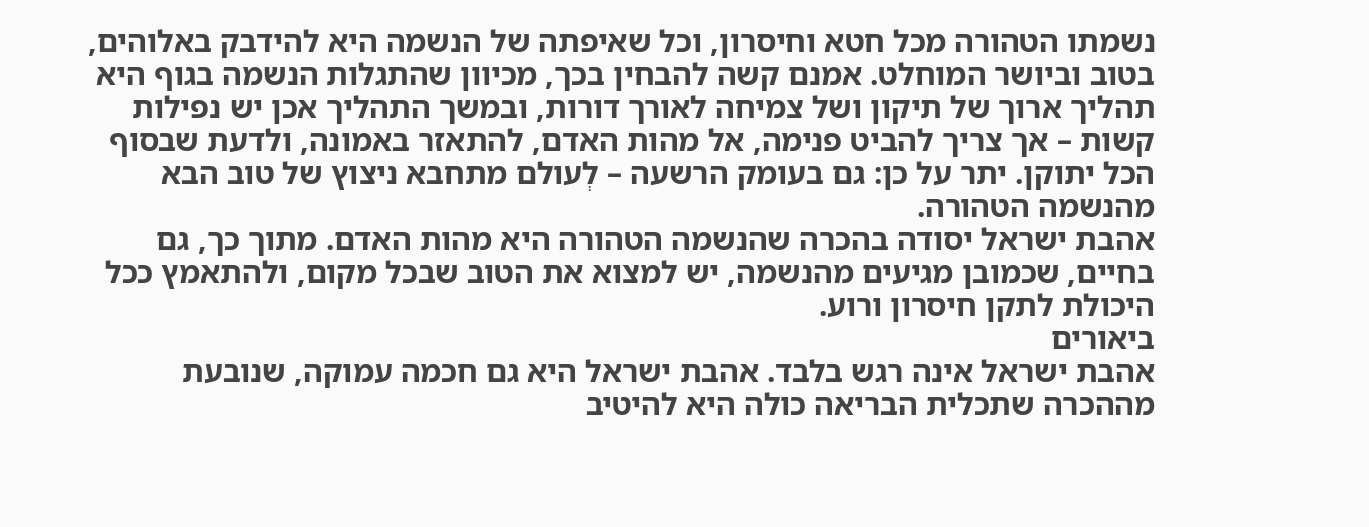נשמתו הטהורה מכל חטא וחיסרון, וכל שאיפתה של הנשמה היא להידבק באלוהים, בטוב וביושר המוחלט. אמנם קשה להבחין בכך, מכיוון שהתגלות הנשמה בגוף היא תהליך ארוך של תיקון ושל צמיחה לאורך דורות, ובמשך התהליך אכן יש נפילות קשות – אך צריך להביט פנימה, אל מהות האדם, להתאזר באמונה, ולדעת שבסוף הכל יתוקן. יתר על כן: גם בעומק הרשעה – לְעולם מתחבא ניצוץ של טוב הבא מהנשמה הטהורה.
אהבת ישראל יסודה בהכרה שהנשמה הטהורה היא מהות האדם. מתוך כך, גם בחיים, שכמובן מגיעים מהנשמה, יש למצוא את הטוב שבכל מקום, ולהתאמץ ככל היכולת לתקן חיסרון ורוע.
ביאורים
אהבת ישראל אינה רגש בלבד. אהבת ישראל היא גם חכמה עמוקה, שנובעת מההכרה שתכלית הבריאה כולה היא להיטיב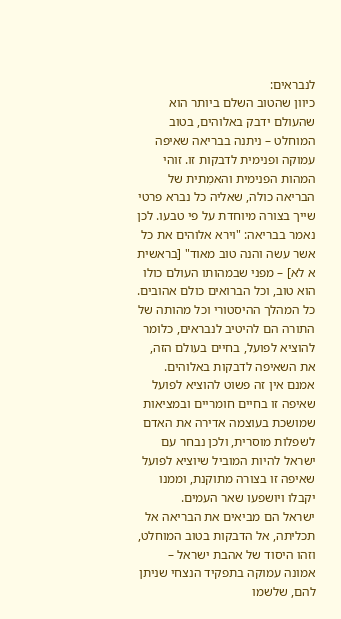לנבראים:
כיוון שהטוב השלם ביותר הוא שהעולם ידבק באלוהים, בטוב המוחלט – ניתנה בבריאה שאיפה עמוקה ופנימית לדבקות זו. זוהי המהות הפנימית והאמִתית של הבריאה כולה, שאליה כל נברא פרטי שייך בצורה מיוחדת על פי טבעו. לכן נאמר בבריאה: "וירא אלוהים את כל אשר עשה והנה טוב מאוד" [בראשית א לא] – מפני שבמהותו העולם כולו הוא טוב, וכל הברואים כולם אהובים. כל המהלך ההיסטורי וכל מהותה של התורה הם להיטיב לנבראים, כלומר להוציא לפועל, בחיים בעולם הזה, את השאיפה לדבקות באלוהים. אמנם אין זה פשוט להוציא לפועל שאיפה זו בחיים חומריים ובמציאות שמושכת בעוצמה אדירה את האדם לשפלות מוסרית, ולכן נבחר עם ישראל להיות המוביל שיוציא לפועל שאיפה זו בצורה מתוקנת, וממנו יקבלו ויושפעו שאר העמים.
ישראל הם מביאים את הבריאה אל תכליתה, אל הדבקות בטוב המוחלט, וזהו היסוד של אהבת ישראל – אמונה עמוקה בתפקיד הנצחי שניתן להם, שלשמו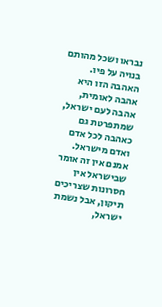נבראו ושכל מהותם בנויה על פיו. האהבה הזו היא אהבה לאומית, אהבה לעם ישראל, שמתפרטת גם כאהבה לכל אדם ואדם מישראל.
אמנם אין זה אומר שבישראל אין חסרונות שצריכים תיקון, אבל נשמת ישראל,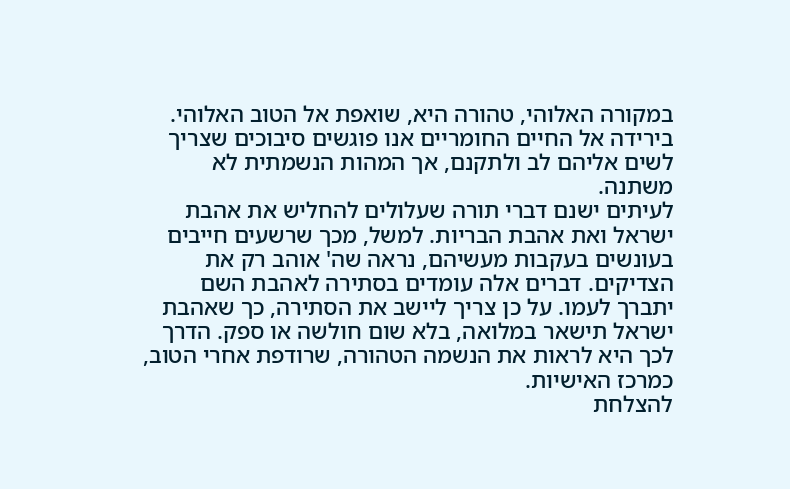במקורה האלוהי, טהורה היא, שואפת אל הטוב האלוהי. בירידה אל החיים החומריים אנו פוגשים סיבוכים שצריך לשים אליהם לב ולתקנם, אך המהות הנשמתית לא משתנה.
לעיתים ישנם דברי תורה שעלולים להחליש את אהבת ישראל ואת אהבת הבריות. למשל, מכך שרשעים חייבים בעונשים בעקבות מעשיהם, נראה שה' אוהב רק את הצדיקים. דברים אלה עומדים בסתירה לאהבת השם יתברך לעמו. על כן צריך ליישב את הסתירה, כך שאהבת ישראל תישאר במלואה, בלא שום חולשה או ספק. הדרך לכך היא לראות את הנשמה הטהורה, שרודפת אחרי הטוב, כמרכז האישיות.
להצלחת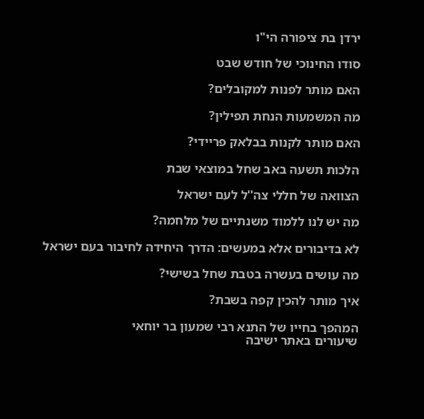ירדן בת ציפורה הי"ו

סודו החינוכי של חודש שבט

האם מותר לפנות למקובלים?

מה המשמעות הנחת תפילין?

האם מותר לקנות בבלאק פריידי?

הלכות תשעה באב שחל במוצאי שבת

הצוואה של חללי צה''ל לעם ישראל

מה יש לנו ללמוד משנתיים של מלחמה?

לא בדיבורים אלא במעשים: הדרך היחידה לחיבור בעם ישראל

מה עושים בעשרה בטבת שחל בשישי?

איך מותר להכין קפה בשבת?

המהפך בחייו של התנא רבי שמעון בר יוחאי
שיעורים באתר ישיבה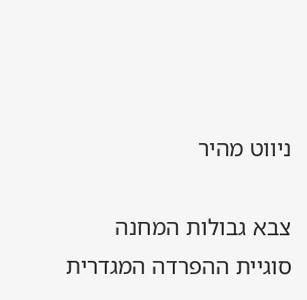ניווט מהיר

צבא גבולות המחנה
סוגיית ההפרדה המגדרית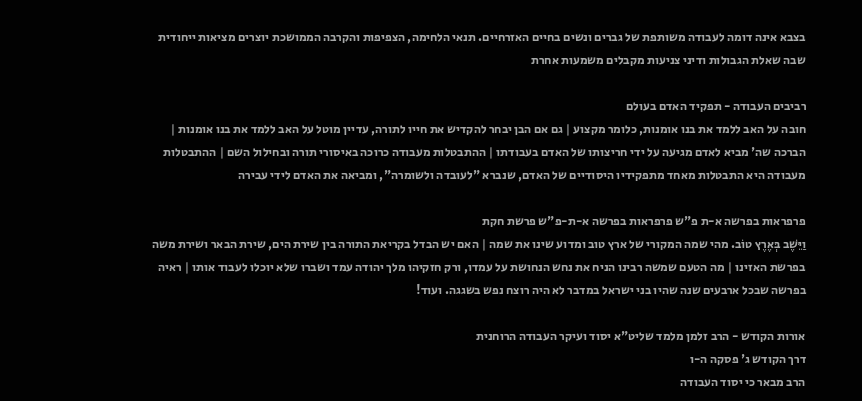בצבא אינה דומה לעבודה משותפת של גברים ונשים בחיים האזרחיים. תנאי הלחימה, הצפיפות והקרבה הממושכת יוצרים מציאות ייחודית שבה שאלת הגבולות ודיני צניעות מקבלים משמעות אחרת

רביבים העבודה - תפקיד האדם בעולם
חובה על האב ללמד את בנו אומנות, כלומר מקצוע | גם אם הבן יבחר להקדיש את חייו לתורה, עדיין מוטל על האב ללמד את בנו אומנות | הברכה שה' מביא לאדם מגיעה על ידי חריצותו של האדם בעבודתו | ההתבטלות מעבודה כרוכה באיסורי תורה ובחילול השם | ההתבטלות מעבודה היא התבטלות מאחד מתפקידיו היסודיים של האדם, שנברא "לעובדה ולשומרה", ומביאה את האדם לידי עבירה

פרפראות בפרשה א-ת פ"ש פרפראות בפרשה א-ת-פ"ש פרשת חקת
וַיֵּשֶׁב בְּאֶרֶץ טוֹב. מהי שמה המקורי של ארץ טוב ומדוע שינו את שמה | האם יש הבדל בקריאת התורה בין שירת הים, שירת הבאר ושירת משה בפרשת האזינו | מה הטעם שמשה רבינו הניח את נחש הנחושת על עמדו, ורק חזקיהו מלך יהודה עמד ושברו שלא יוכלו לעבוד אותו | ראיה בפרשה שבכל ארבעים שנה שהיו בני ישראל במדבר לא היה רוצח נפש בשגגה. ועוד!

אורות הקודש - הרב זלמן מלמד שליט"א יסוד ועיקר העבודה הרוחנית
דרך הקודש ג' פסקה ה-ו
הרב מבאר כי יסוד העבודה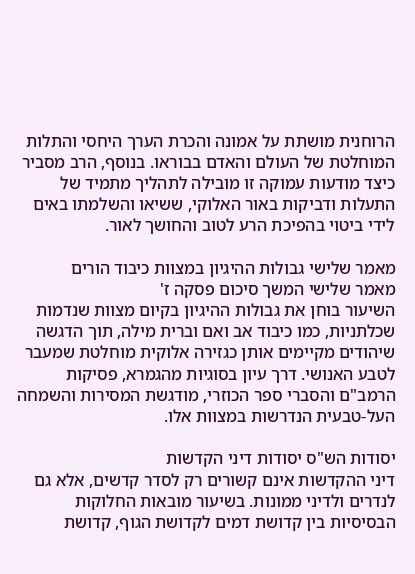הרוחנית מושתת על אמונה והכרת הערך היחסי והתלות המוחלטת של העולם והאדם בבוראו. בנוסף, הרב מסביר כיצד מודעות עמוקה זו מובילה לתהליך מתמיד של התעלות ודביקות באור האלוקי, ששיאו והשלמתו באים לידי ביטוי בהפיכת הרע לטוב והחושך לאור.

מאמר שלישי גבולות ההיגיון במצוות כיבוד הורים
מאמר שלישי המשך סיכום פסקה ז'
השיעור בוחן את גבולות ההיגיון בקיום מצוות שנדמות שכלתניות, כמו כיבוד אב ואם וברית מילה, תוך הדגשה שיהודים מקיימים אותן כגזירה אלוקית מוחלטת שמעבר לטבע האנושי. דרך עיון בסוגיות מהגמרא, פסיקות הרמב"ם והסברי ספר הכוזרי, מודגשת המסירות והשמחה העל-טבעית הנדרשות במצוות אלו.

יסודות הש"ס יסודות דיני הקדשות
דיני ההקדשות אינם קשורים רק לסדר קדשים, אלא גם לנדרים ולדיני ממונות. בשיעור מובאות החלוקות הבסיסיות בין קדושת דמים לקדושת הגוף, קדושת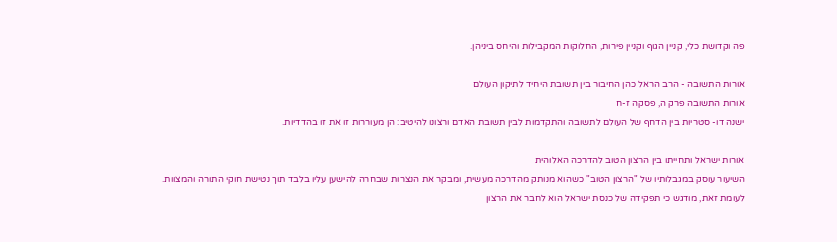פה וקדושת כלי, קניין הגוף וקניין פירות, החלוקות המקבילות והיחס ביניהן.

אורות התשובה - הרב הראל כהן החיבור בין תשובת היחיד לתיקון העולם
אורות התשובה פרק ה, פסקה ז-ח
ישנה דו- סטריות בין הדחף של העולם לתשובה והתקדמות לבין תשובת האדם ורצונו להיטיב: הן מעוררות זו את זו בהדדיות.

אורות ישראל ותחייתו בין הרצון הטוב להדרכה האלוהית
השיעור עוסק במגבלותיו של "הרצון הטוב" כשהוא מנותק מהדרכה מעשית, ומבקר את הנצרות שבחרה להישען עליו בלבד תוך נטישת חוקי התורה והמצוות. לעומת זאת, מודגש כי תפקידה של כנסת ישראל הוא לחבר את הרצון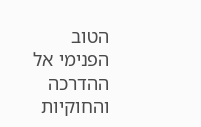הטוב הפנימי אל ההדרכה והחוקיות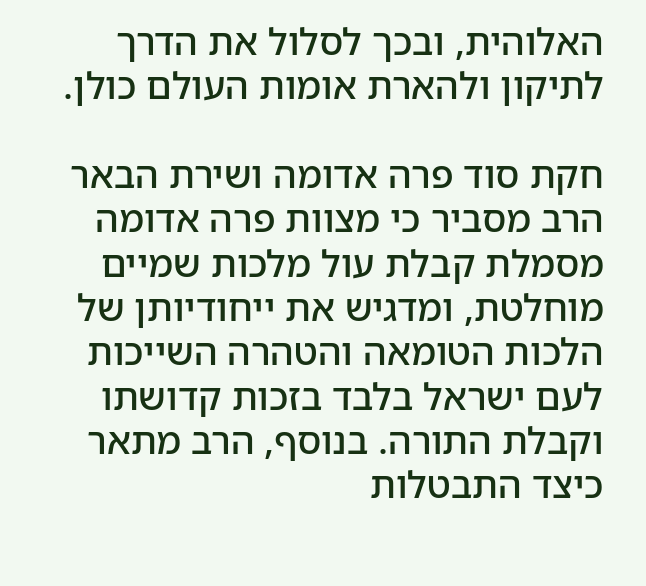האלוהית, ובכך לסלול את הדרך לתיקון ולהארת אומות העולם כולן.

חקת סוד פרה אדומה ושירת הבאר
הרב מסביר כי מצוות פרה אדומה מסמלת קבלת עול מלכות שמיים מוחלטת, ומדגיש את ייחודיותן של הלכות הטומאה והטהרה השייכות לעם ישראל בלבד בזכות קדושתו וקבלת התורה. בנוסף, הרב מתאר כיצד התבטלות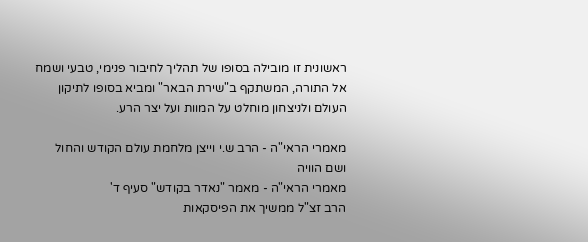ראשונית זו מובילה בסופו של תהליך לחיבור פנימי, טבעי ושמח אל התורה, המשתקף ב"שירת הבאר" ומביא בסופו לתיקון העולם ולניצחון מוחלט על המוות ועל יצר הרע.

מאמרי הראי"ה - הרב ש.י וייצן מלחמת עולם הקודש והחול ושם הוויה
מאמרי הראי"ה - מאמר "נאדר בקודש" סעיף ד'
הרב זצ"ל ממשיך את הפיסקאות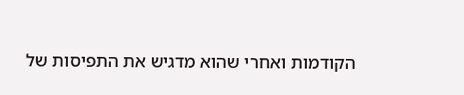הקודמות ואחרי שהוא מדגיש את התפיסות של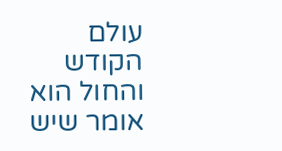עולם הקודש והחול הוא אומר שיש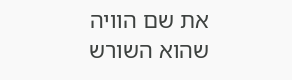את שם הוויה שהוא השורש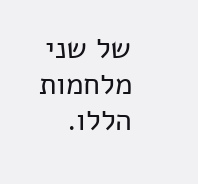של שני מלחמות הללו.